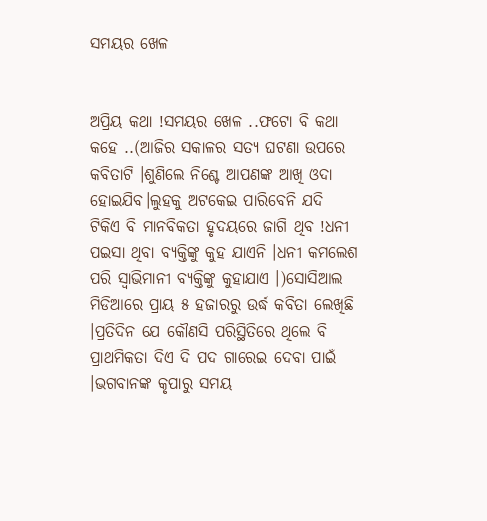ସମୟର ଖେଳ


ଅପ୍ରିୟ କଥା !ସମୟର ଖେଳ ..ଫଟୋ ବି କଥା କହେ ..(ଆଜିର ସକାଳର ସତ୍ୟ ଘଟଣା ଉପରେ କବିତାଟି ।ଶୁଣିଲେ ନିଶ୍ଚେ ଆପଣଙ୍କ ଆଖି ଓଦା ହୋଇଯିବ।ଲୁହକୁ ଅଟକେଇ ପାରିବେନି ଯଦି ଟିକିଏ ବି ମାନବିକତା ହୃଦୟରେ ଜାଗି ଥିବ !ଧନୀ ପଇସା ଥିବା ବ୍ୟକ୍ତିଙ୍କୁ କୁହ ଯାଏନି ।ଧନୀ କମଲେଶ ପରି ସ୍ଵାଭିମାନୀ ବ୍ୟକ୍ତିଙ୍କୁ କୁହାଯାଏ ।)ସୋସିଆଲ ମିଡିଆରେ ପ୍ରାୟ ୫ ହଜାରରୁ ଉର୍ଦ୍ଧ କବିତା ଲେଖିଛି ।ପ୍ରତିଦିନ ଯେ କୌଣସି ପରିସ୍ଥିତିରେ ଥିଲେ ବି ପ୍ରାଥମିକତା ଦିଏ ଦି ପଦ ଗାରେଇ ଦେବା ପାଇଁ ।ଭଗବାନଙ୍କ କୃପାରୁ ସମୟ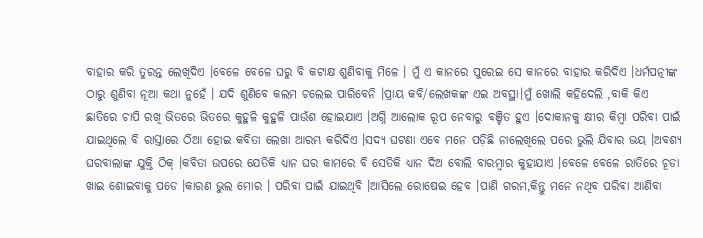ବାହାର କରି ତୁରନ୍ତ ଲେଖିଦିଏ ।ବେଳେ ବେଳେ ଘରୁ ବି କଟାକ୍ଷ ଶୁଣିବାକୁ ମିଳେ । ମୁଁ ଏ କାନରେ ପୁରେଇ ସେ କାନରେ ବାହାର କରିଦିଏ ।ଧର୍ମପତ୍ନୀଙ୍କ ଠାରୁ ଶୁଣିବା ନୂଆ କଥା ନୁହେଁ । ଯଦି ଶୁଣିବେ କଲମ ଚଲେଇ ପାରିବେନି ।ପ୍ରାୟ କବି/ଲେଖକଙ୍କ ଏଇ ଅବସ୍ଥା।ମୁଁ ଖୋଲି କହିଦେଲି ,ବାକି କିଏ ଛାତିରେ ଚାପି ରଖି ଭିତରେ ଭିତରେ କୁହୁଳି କୁହୁଳି ପାଉଁଶ ହୋଇଯାଏ ।ଅଗ୍ନି ଆଲୋକ ରୂପ ନେବାରୁ ବଞ୍ଚିତ ହୁଏ ।ଦୋକାନକୁ କ୍ଷୀର କିମ୍ବା ପରିବା ପାଇଁ ଯାଇଥିଲେ ବି ରାସ୍ତାରେ ଠିଆ ହୋଇ କବିତା ଲେଖା ଆରମ୍ଭ କରିଦିଏ ।ସଦ୍ୟ ଘଟଣା ଏବେ ମନେ ପଡ଼ିଛି ନାଲେଖିଲେ ପରେ ଭୁଲି ଯିବାର ଭୟ ।ଅବଶ୍ୟ ଘରବାଲାଙ୍କ ଯୁକ୍ତି ଠିକ୍ ।କବିତା ଉପରେ ଯେତିକି ଧ୍ୟାନ ଘର କାମରେ ବି ସେତିକି ଧ୍ୟାନ ଦିଅ ବୋଲି ବାରମ୍ବାର କୁହାଯାଏ ।ବେଳେ ବେଳେ ରାତିରେ ଚୂଡା ଖାଇ ଶୋଇବାକୁ ପଡେ ।କାରଣ ଭୁଲ ମୋର । ପରିବା ପାଇଁ ଯାଇଥିବି ।ଆସିଲେ ରୋଷେଇ ହେବ ।ପାଣି ଗରମ,କିନ୍ତୁ ମନେ ନଥିବ ପରିବା ଆଣିବା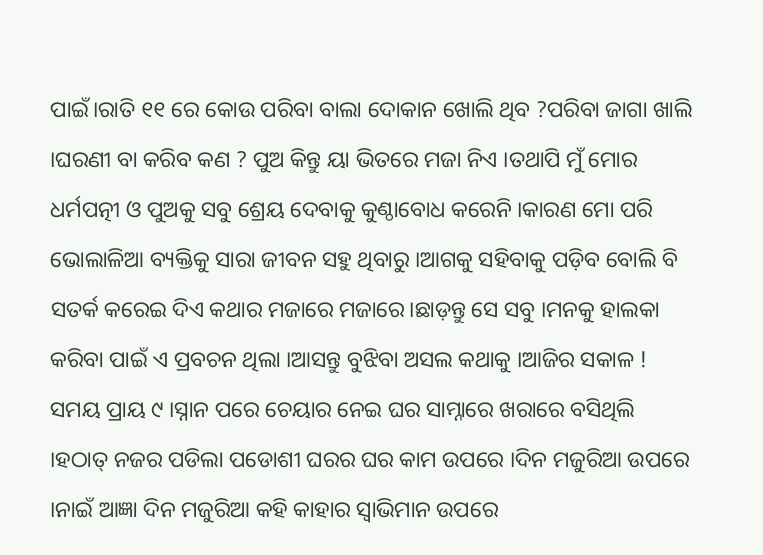ପାଇଁ।ରାତି ୧୧ ରେ କୋଉ ପରିବା ବାଲା ଦୋକାନ ଖୋଲି ଥିବ ?ପରିବା ଜାଗା ଖାଲି ।ଘରଣୀ ବା କରିବ କଣ ? ପୁଅ କିନ୍ତୁ ୟା ଭିତରେ ମଜା ନିଏ ।ତଥାପି ମୁଁ ମୋର ଧର୍ମପତ୍ନୀ ଓ ପୁଅକୁ ସବୁ ଶ୍ରେୟ ଦେବାକୁ କୁଣ୍ଠାବୋଧ କରେନି ।କାରଣ ମୋ ପରି ଭୋଲାଳିଆ ବ୍ୟକ୍ତିକୁ ସାରା ଜୀବନ ସହୁ ଥିବାରୁ ।ଆଗକୁ ସହିବାକୁ ପଡ଼ିବ ବୋଲି ବି ସତର୍କ କରେଇ ଦିଏ କଥାର ମଜାରେ ମଜାରେ।ଛାଡ଼ନ୍ତୁ ସେ ସବୁ ।ମନକୁ ହାଲକା କରିବା ପାଇଁ ଏ ପ୍ରବଚନ ଥିଲା ।ଆସନ୍ତୁ ବୁଝିବା ଅସଲ କଥାକୁ ।ଆଜିର ସକାଳ ! ସମୟ ପ୍ରାୟ ୯ ।ସ୍ନାନ ପରେ ଚେୟାର ନେଇ ଘର ସାମ୍ନାରେ ଖରାରେ ବସିଥିଲି ।ହଠାତ୍ ନଜର ପଡିଲା ପଡୋଶୀ ଘରର ଘର କାମ ଉପରେ ।ଦିନ ମଜୁରିଆ ଉପରେ ।ନାଇଁ ଆଜ୍ଞା ଦିନ ମଜୁରିଆ କହି କାହାର ସ୍ୱାଭିମାନ ଉପରେ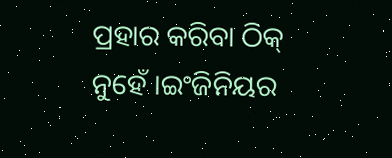ପ୍ରହାର କରିବା ଠିକ୍ ନୁହେଁ ।ଇଂଜିନିୟର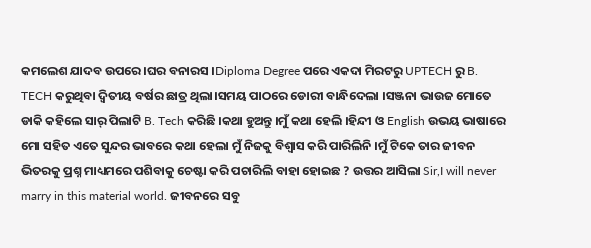କମଲେଶ ଯାଦବ ଉପରେ ।ଘର ବନାରସ ।Diploma Degree ପରେ ଏକଦା ମିରଟରୁ UPTECH ରୁ B. TECH କରୁଥିବା ଦ୍ୱିତୀୟ ବର୍ଷର ଛାତ୍ର ଥିଲା।ସମୟ ପାଠରେ ଡୋରୀ ବାନ୍ଧିଦେଲା ।ସଞ୍ଜନା ଭାଉଜ ମୋତେ ଡାକି କହିଲେ ସାର୍ ପିଲାଟି B. Tech କରିଛି ।କଥା ହୁଅନ୍ତୁ ।ମୁଁ କଥା ହେଲି ।ହିନ୍ଦୀ ଓ English ଉଭୟ ଭାଷାରେ ମୋ ସହିତ ଏତେ ସୁନ୍ଦର ଭାବରେ କଥା ହେଲା ମୁଁ ନିଜକୁ ବିଶ୍ୱାସ କରି ପାରିଲିନି ।ମୁଁ ଟିକେ ତାର ଜୀବନ ଭିତରକୁ ପ୍ରଶ୍ନ ମାଧ୍ୟମରେ ପଶିବାକୁ ଚେଷ୍ଟା କରି ପଚାରିଲି ବାହା ହୋଇଛ ? ଉତ୍ତର ଆସିଲା Sir,I will never marry in this material world. ଜୀବନରେ ସବୁ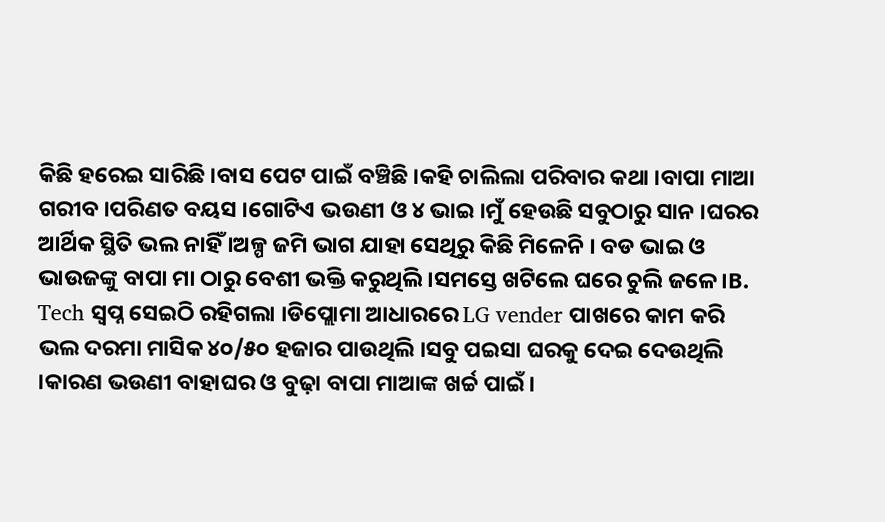କିଛି ହରେଇ ସାରିଛି ।ବାସ ପେଟ ପାଇଁ ବଞ୍ଚିଛି ।କହି ଚାଲିଲା ପରିବାର କଥା ।ବାପା ମାଆ ଗରୀବ ।ପରିଣତ ବୟସ ।ଗୋଟିଏ ଭଉଣୀ ଓ ୪ ଭାଇ ।ମୁଁ ହେଉଛି ସବୁଠାରୁ ସାନ ।ଘରର ଆର୍ଥିକ ସ୍ଥିତି ଭଲ ନାହିଁ ।ଅଳ୍ପ ଜମି ଭାଗ ଯାହା ସେଥିରୁ କିଛି ମିଳେନି । ବଡ ଭାଇ ଓ ଭାଉଜଙ୍କୁ ବାପା ମା ଠାରୁ ବେଶୀ ଭକ୍ତି କରୁଥିଲି ।ସମସ୍ତେ ଖଟିଲେ ଘରେ ଚୁଲି ଜଳେ।B. Tech ସ୍ବପ୍ନ ସେଇଠି ରହିଗଲା ।ଡିପ୍ଲୋମା ଆଧାରରେ LG vender ପାଖରେ କାମ କରି ଭଲ ଦରମା ମାସିକ ୪୦/୫୦ ହଜାର ପାଉଥିଲି ।ସବୁ ପଇସା ଘରକୁ ଦେଇ ଦେଉଥିଲି ।କାରଣ ଭଉଣୀ ବାହାଘର ଓ ବୁଢ଼ା ବାପା ମାଆଙ୍କ ଖର୍ଚ୍ଚ ପାଇଁ।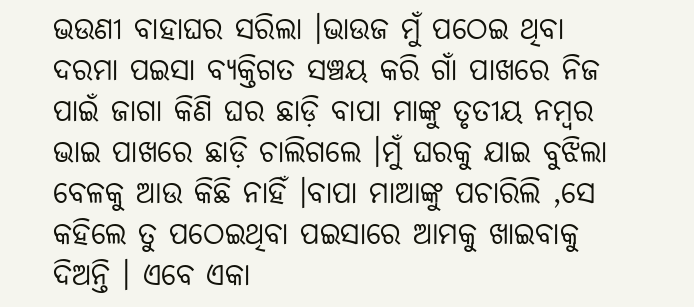ଭଉଣୀ ବାହାଘର ସରିଲା ।ଭାଉଜ ମୁଁ ପଠେଇ ଥିବା ଦରମା ପଇସା ବ୍ୟକ୍ତିଗତ ସଞ୍ଚୟ କରି ଗାଁ ପାଖରେ ନିଜ ପାଇଁ ଜାଗା କିଣି ଘର ଛାଡ଼ି ବାପା ମାଙ୍କୁ ତୃତୀୟ ନମ୍ବର ଭାଇ ପାଖରେ ଛାଡ଼ି ଚାଲିଗଲେ ।ମୁଁ ଘରକୁ ଯାଇ ବୁଝିଲା ବେଳକୁ ଆଉ କିଛି ନାହିଁ ।ବାପା ମାଆଙ୍କୁ ପଚାରିଲି ,ସେ କହିଲେ ତୁ ପଠେଇଥିବା ପଇସାରେ ଆମକୁ ଖାଇବାକୁ ଦିଅନ୍ତି । ଏବେ ଏକା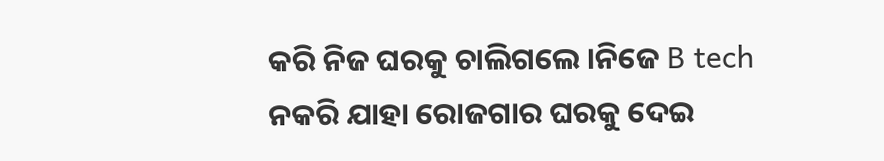କରି ନିଜ ଘରକୁ ଚାଲିଗଲେ ।ନିଜେ B tech ନକରି ଯାହା ରୋଜଗାର ଘରକୁ ଦେଇ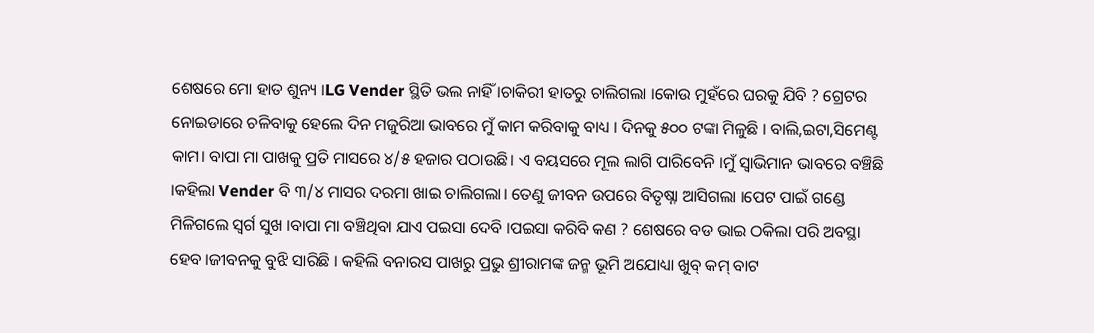ଶେଷରେ ମୋ ହାତ ଶୁନ୍ୟ ।LG Vender ସ୍ଥିତି ଭଲ ନାହିଁ ।ଚାକିରୀ ହାତରୁ ଚାଲିଗଲା ।କୋଉ ମୁହଁରେ ଘରକୁ ଯିବି ? ଗ୍ରେଟର ନୋଇଡାରେ ଚଳିବାକୁ ହେଲେ ଦିନ ମଜୁରିଆ ଭାବରେ ମୁଁ କାମ କରିବାକୁ ବାଧ୍ୟ । ଦିନକୁ ୫୦୦ ଟଙ୍କା ମିଳୁଛି । ବାଲି,ଇଟା,ସିମେଣ୍ଟ କାମ। ବାପା ମା ପାଖକୁ ପ୍ରତି ମାସରେ ୪/୫ ହଜାର ପଠାଉଛି। ଏ ବୟସରେ ମୂଲ ଲାଗି ପାରିବେନି ।ମୁଁ ସ୍ୱାଭିମାନ ଭାବରେ ବଞ୍ଚିଛି ।କହିଲା Vender ବି ୩/୪ ମାସର ଦରମା ଖାଇ ଚାଲିଗଲା। ତେଣୁ ଜୀବନ ଉପରେ ବିତୃଷ୍ନା ଆସିଗଲା ।ପେଟ ପାଇଁ ଗଣ୍ଡେ ମିଳିଗଲେ ସ୍ବର୍ଗ ସୁଖ ।ବାପା ମା ବଞ୍ଚିଥିବା ଯାଏ ପଇସା ଦେବି ।ପଇସା କରିବି କଣ ? ଶେଷରେ ବଡ ଭାଇ ଠକିଲା ପରି ଅବସ୍ଥା ହେବ ।ଜୀବନକୁ ବୁଝି ସାରିଛି । କହିଲି ବନାରସ ପାଖରୁ ପ୍ରଭୁ ଶ୍ରୀରାମଙ୍କ ଜନ୍ମ ଭୂମି ଅଯୋଧ୍ୟା ଖୁବ୍ କମ୍ ବାଟ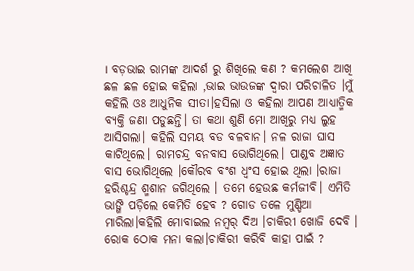। ବଡ଼ଭାଇ ରାମଙ୍କ ଆଦର୍ଶ ରୁ ଶିଖିଲେ କଣ ? କମଲେଶ ଆଖି ଛଳ ଛଳ ହୋଇ କହିଲା ,ଭାଇ ଭାଉଜଙ୍କ ଦ୍ଵାରା ପରିଚାଳିତ ।ମୁଁ କହିଲି ଓଃ ଆଧୁନିକ ସୀତା।ହସିଲା ଓ କହିଲା ଆପଣ ଆଧ୍ୟାତ୍ମିକ ବ୍ୟକ୍ତି ଜଣା ପଡୁଛନ୍ତି। ତା କଥା ଶୁଣି ମୋ ଆଖିରୁ ମଧ୍ୟ ଲୁହ ଆସିଗଲା। କହିଲି ସମୟ ବଡ ବଳବାନ। ନଳ ରାଜା ଘାସ କାଟିଥିଲେ। ରାମଚନ୍ଦ୍ର ବନବାସ ଭୋଗିଥିଲେ। ପାଣ୍ଡବ ଅଜ୍ଞାତ ବାସ ଭୋଗିଥିଲେ ।କୌରବ ବଂଶ ଧ୍ଵଂସ ହୋଇ ଥିଲା ।ରାଜା ହରିଶ୍ଚନ୍ଦ୍ର ଶ୍ମଶାନ ଜଗିଥିଲେ । ତମେ ହେଉଛ କର୍ମଜୀବି। ଏମିତି ଭାଙ୍ଗି ପଡ଼ିଲେ କେମିତି ହେବ ? ଗୋଡ ତଳେ ମୁଣ୍ଡିଆ ମାରିଲା।କହିଲି ମୋବାଇଲ ନମ୍ୱର୍ ଦିଅ ।ଚାକିରୀ ଖୋଜି ଦେବି । ରୋକ ଠୋକ ମନା କଲା।ଚାକିରୀ କରିବି କାହା ପାଇଁ ?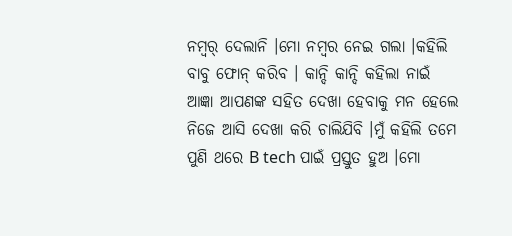ନମ୍ୱର୍ ଦେଲାନି ।ମୋ ନମ୍ବର ନେଇ ଗଲା ।କହିଲି ବାବୁ ଫୋନ୍ କରିବ । କାନ୍ଦି କାନ୍ଦି କହିଲା ନାଇଁ ଆଜ୍ଞା ଆପଣଙ୍କ ସହିତ ଦେଖା ହେବାକୁ ମନ ହେଲେ ନିଜେ ଆସି ଦେଖା କରି ଚାଲିଯିବି ।ମୁଁ କହିଲି ତମେ ପୁଣି ଥରେ B tech ପାଇଁ ପ୍ରସ୍ତୁତ ହୁଅ ।ମୋ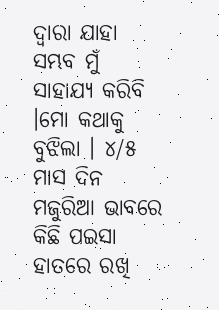ଦ୍ଵାରା ଯାହା ସମ୍ଭବ ମୁଁ ସାହାଯ୍ୟ କରିବି ।ମୋ କଥାକୁ ବୁଝିଲା । ୪/୫ ମାସ ଦିନ ମଜୁରିଆ ଭାବରେ କିଛି ପଇସା ହାତରେ ରଖି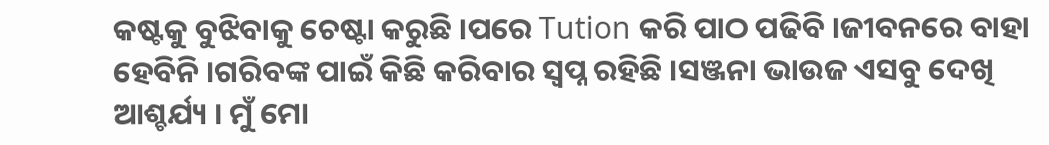କଷ୍ଟକୁ ବୁଝିବାକୁ ଚେଷ୍ଟା କରୁଛି ।ପରେ Tution କରି ପାଠ ପଢିବି ।ଜୀବନରେ ବାହା ହେବିନି ।ଗରିବଙ୍କ ପାଇଁ କିଛି କରିବାର ସ୍ବପ୍ନ ରହିଛି ।ସଞ୍ଜନା ଭାଉଜ ଏସବୁ ଦେଖି ଆଶ୍ଚର୍ଯ୍ୟ । ମୁଁ ମୋ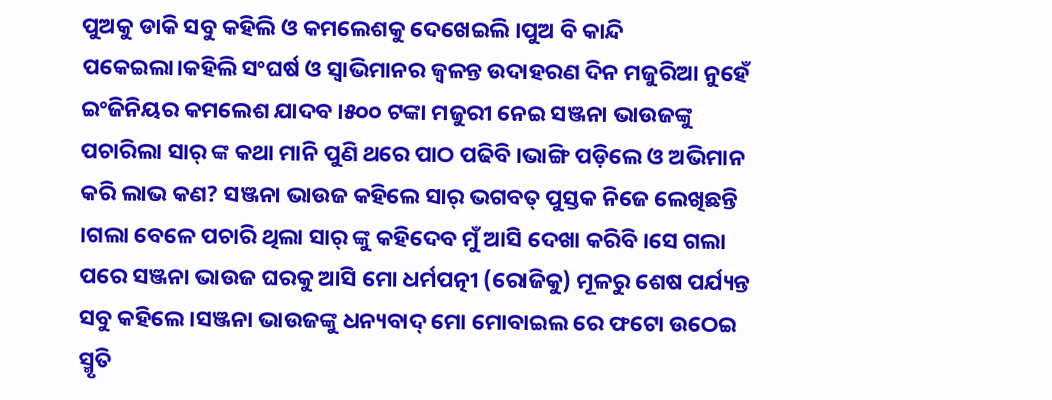ପୁଅକୁ ଡାକି ସବୁ କହିଲି ଓ କମଲେଶକୁ ଦେଖେଇଲି ।ପୁଅ ବି କାନ୍ଦି ପକେଇଲା।କହିଲି ସଂଘର୍ଷ ଓ ସ୍ୱାଭିମାନର ଜ୍ୱଳନ୍ତ ଉଦାହରଣ ଦିନ ମଜୁରିଆ ନୁହେଁ ଇଂଜିନିୟର କମଲେଶ ଯାଦବ ।୫୦୦ ଟଙ୍କା ମଜୁରୀ ନେଇ ସଞ୍ଜନା ଭାଉଜଙ୍କୁ ପଚାରିଲା ସାର୍ ଙ୍କ କଥା ମାନି ପୁଣି ଥରେ ପାଠ ପଢିବି ।ଭାଙ୍ଗି ପଡ଼ିଲେ ଓ ଅଭିମାନ କରି ଲାଭ କଣ? ସଞ୍ଜନା ଭାଉଜ କହିଲେ ସାର୍ ଭଗବତ୍ ପୁସ୍ତକ ନିଜେ ଲେଖିଛନ୍ତି ।ଗଲା ବେଳେ ପଚାରି ଥିଲା ସାର୍ ଙ୍କୁ କହିଦେବ ମୁଁ ଆସି ଦେଖା କରିବି ।ସେ ଗଲା ପରେ ସଞ୍ଜନା ଭାଉଜ ଘରକୁ ଆସି ମୋ ଧର୍ମପତ୍ନୀ (ରୋଜିକୁ) ମୂଳରୁ ଶେଷ ପର୍ଯ୍ୟନ୍ତ ସବୁ କହିଲେ ।ସଞ୍ଜନା ଭାଉଜଙ୍କୁ ଧନ୍ୟବାଦ୍ ମୋ ମୋବାଇଲ ରେ ଫଟୋ ଉଠେଇ ସ୍ମୃତି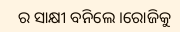ର ସାକ୍ଷୀ ବନିଲେ ।ରୋଜିକୁ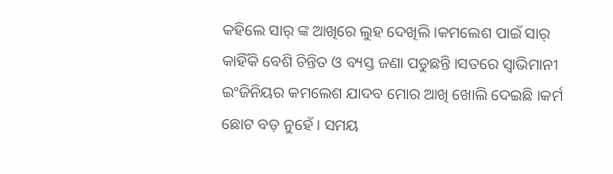କହିଲେ ସାର୍ ଙ୍କ ଆଖିରେ ଲୁହ ଦେଖିଲି ।କମଲେଶ ପାଇଁ ସାର୍ କାହିଁକି ବେଶି ଚିନ୍ତିତ ଓ ବ୍ୟସ୍ତ ଜଣା ପଡୁଛନ୍ତି ।ସତରେ ସ୍ଵାଭିମାନୀ ଇଂଜିନିୟର କମଲେଶ ଯାଦବ ମୋର ଆଖି ଖୋଲି ଦେଇଛି ।କର୍ମ ଛୋଟ ବଡ଼ ନୁହେଁ । ସମୟ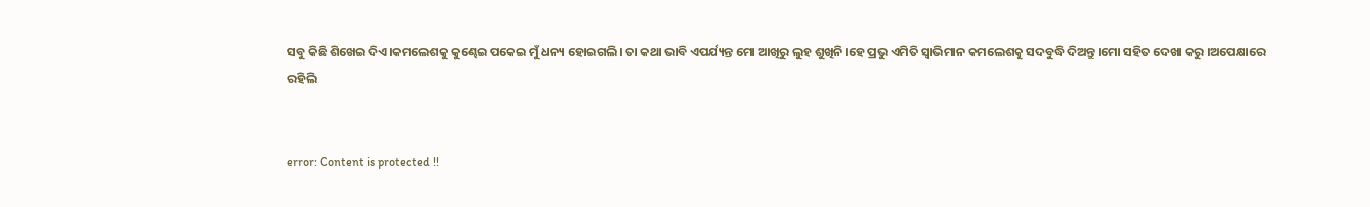ସବୁ କିଛି ଶିଖେଇ ଦିଏ।କମଲେଶକୁ କୁଣ୍ଢେଇ ପକେଇ ମୁଁ ଧନ୍ୟ ହୋଇଗଲି। ତା କଥା ଭାବି ଏପର୍ଯ୍ୟନ୍ତ ମୋ ଆଖିରୁ ଲୁହ ଶୁଖିନି ।ହେ ପ୍ରଭୁ ଏମିତି ସ୍ୱାଭିମାନ କମଲେଶକୁ ସଦବୁଦ୍ଧି ଦିଅନ୍ତୁ ।ମୋ ସହିତ ଦେଖା କରୁ ।ଅପେକ୍ଷାରେ ରହିଲି


error: Content is protected !!